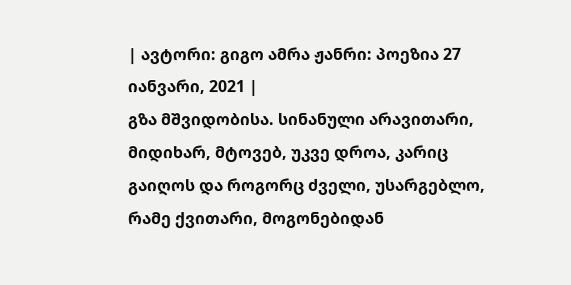| ავტორი: გიგო ამრა ჟანრი: პოეზია 27 იანვარი, 2021 |
გზა მშვიდობისა. სინანული არავითარი, მიდიხარ, მტოვებ, უკვე დროა, კარიც გაიღოს და როგორც ძველი, უსარგებლო, რამე ქვითარი, მოგონებიდან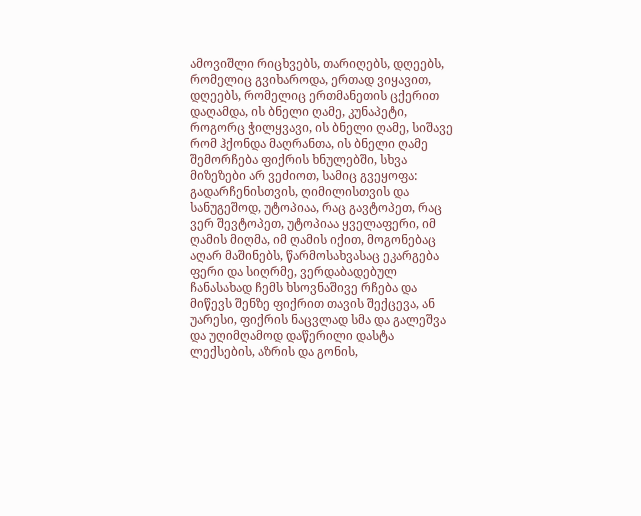ამოვიშლი რიცხვებს, თარიღებს, დღეებს, რომელიც გვიხაროდა, ერთად ვიყავით, დღეებს, რომელიც ერთმანეთის ცქერით დაღამდა, ის ბნელი ღამე, კუნაპეტი, როგორც ჭილყვავი, ის ბნელი ღამე, სიშავე რომ ჰქონდა მაღრანთა, ის ბნელი ღამე შემორჩება ფიქრის ხნულებში, სხვა მიზეზები არ ვეძიოთ, სამიც გვეყოფა: გადარჩენისთვის, ღიმილისთვის და სანუგეშოდ, უტოპიაა, რაც გავტოპეთ, რაც ვერ შევტოპეთ, უტოპიაა ყველაფერი, იმ ღამის მიღმა, იმ ღამის იქით, მოგონებაც აღარ მაშინებს, წარმოსახვასაც ეკარგება ფერი და სიღრმე, ვერდაბადებულ ჩანასახად ჩემს ხსოვნაშივე რჩება და მიწევს შენზე ფიქრით თავის შექცევა, ან უარესი, ფიქრის ნაცვლად სმა და გალეშვა და უღიმღამოდ დაწერილი დასტა ლექსების, აზრის და გონის,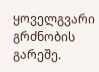ყოველგვარი გრძნობის გარეშე.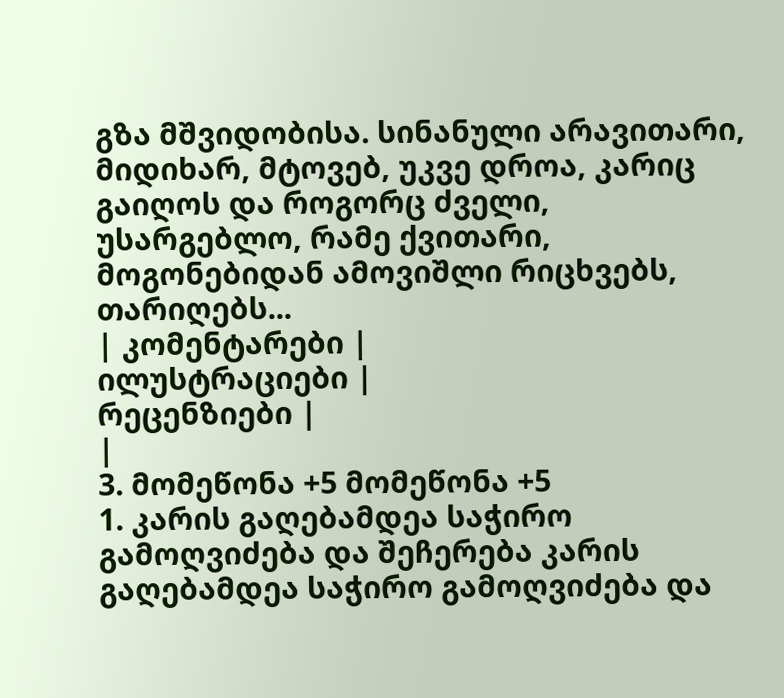გზა მშვიდობისა. სინანული არავითარი, მიდიხარ, მტოვებ, უკვე დროა, კარიც გაიღოს და როგორც ძველი, უსარგებლო, რამე ქვითარი, მოგონებიდან ამოვიშლი რიცხვებს, თარიღებს...
| კომენტარები |
ილუსტრაციები |
რეცენზიები |
|
3. მომეწონა +5 მომეწონა +5
1. კარის გაღებამდეა საჭირო გამოღვიძება და შეჩერება კარის გაღებამდეა საჭირო გამოღვიძება და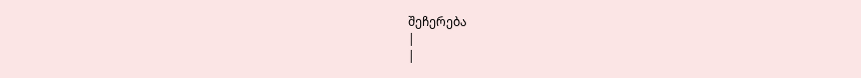შეჩერება
|
|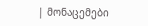| მონაცემები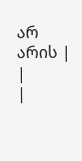არ არის |
|
|